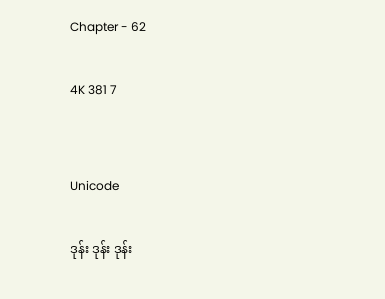Chapter - 62

4K 381 7


Unicode

ဒုန်း ဒုန်း ဒုန်း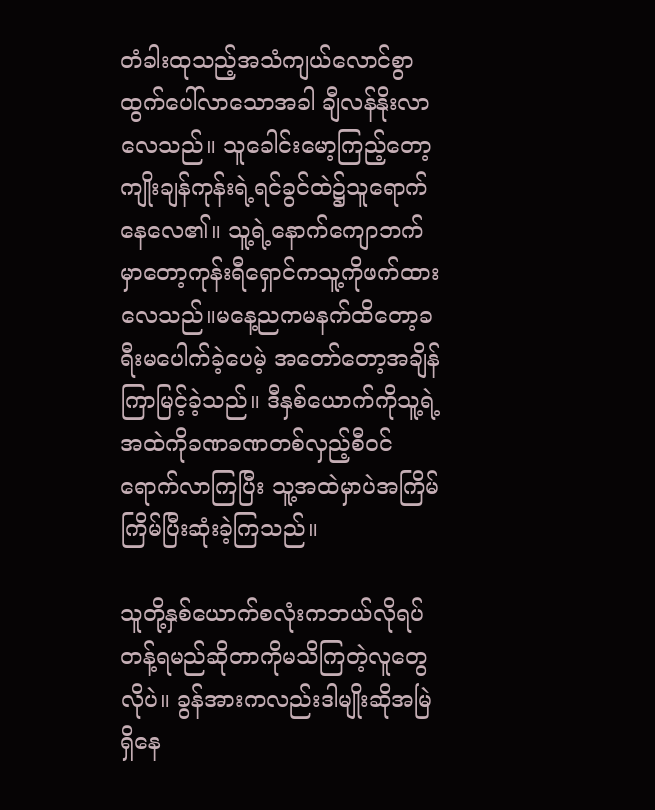တံခါးထုသည့်အသံကျယ်လောင်စွာထွက်ပေါ်လာသောအခါ ချီလန်နိုးလာလေသည်။ သူခေါင်းမော့ကြည့်တော့ကျိုးချန်ကုန်းရဲ့ရင်ခွင်ထဲ၌သူရောက်နေလေ၏။ သူ့ရဲ့နောက်ကျောဘက်မှာတော့ကုန်းရီရှောင်ကသူ့ကိုဖက်ထားလေသည်။မနေ့ညကမနက်ထိတော့ခရီးမပေါက်ခဲ့ပေမဲ့ အတော်တော့အချိန်ကြာမြင့်ခဲ့သည်။ ဒီနှစ်ယောက်ကိုသူ့ရဲ့အထဲကိုခဏခဏတစ်လှည့်စီဝင်ရောက်လာကြပြီး သူ့အထဲမှာပဲအကြိမ်ကြိမ်ပြီးဆုံးခဲ့ကြသည်။

သူတို့နှစ်ယောက်စလုံးကဘယ်လိုရပ်တန့်ရမည်ဆိုတာကိုမသိကြတဲ့လူတွေလိုပဲ။ ခွန်အားကလည်းဒါမျိုးဆိုအမြဲရှိနေ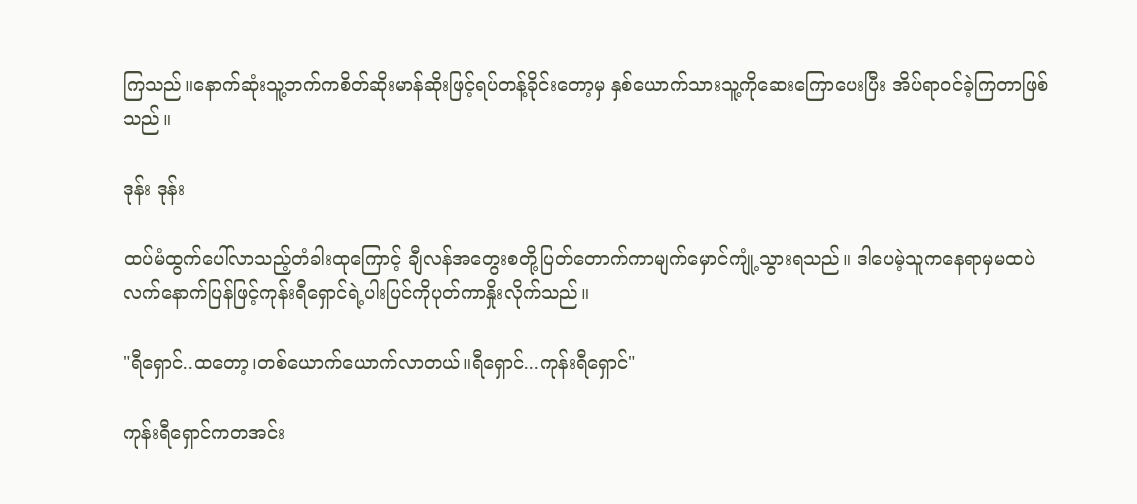ကြသည်။နောက်ဆုံးသူ့ဘက်ကစိတ်ဆိုးမာန်ဆိုးဖြင့်ရပ်တန့်ခိုင်းတော့မှ နှစ်ယောက်သားသူ့ကိုဆေးကြောပေးပြီး အိပ်ရာဝင်ခဲ့ကြတာဖြစ်သည်။

ဒုန်း ဒုန်း

ထပ်မံထွက်ပေါ်လာသည့်တံခါးထုကြောင့် ချီလန်အတွေးစတို့ပြတ်တောက်ကာမျက်မှောင်ကျုံ့သွားရသည်။ ဒါပေမဲ့သူကနေရာမှမထပဲ လက်နောက်ပြန်ဖြင့်ကုန်းရီရှောင်ရဲ့ပါးပြင်ကိုပုတ်ကာနှိုးလိုက်သည်။

"ရီရှောင်..ထတော့၊တစ်ယောက်ယောက်လာတယ်။ရီရှောင်...ကုန်းရီရှောင်"

ကုန်းရီရှောင်ကတအင်း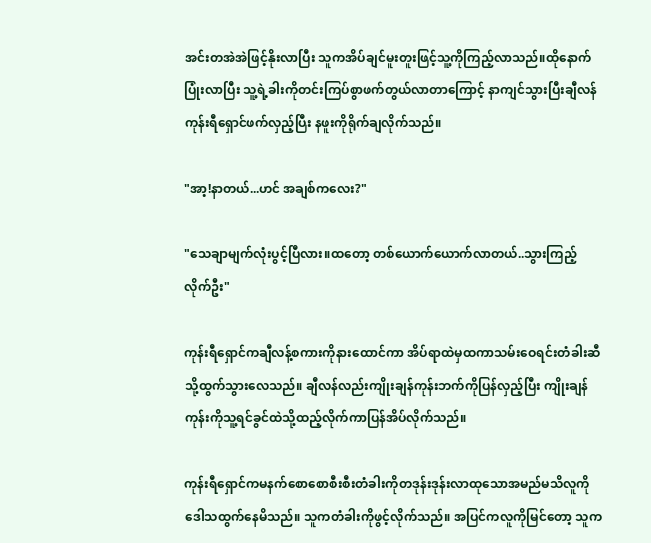အင်းတအဲအဲဖြင့်နိုးလာပြီး သူကအိပ်ချင်မူးတူးဖြင့်သူ့ကိုကြည့်လာသည်။ထိုနောက်ပြုံးလာပြီး သူ့ရဲ့ခါးကိုတင်းကြပ်စွာဖက်တွယ်လာတာကြောင့် နာကျင်သွားပြီးချီလန်ကုန်းရီရှောင်ဖက်လှည့်ပြီး နဖူးကိုရိုက်ချလိုက်သည်။

"အာ့!နာတယ်...ဟင် အချစ်ကလေး?"

"သေချာမျက်လုံးပွင့်ပြီလား။ထတော့ တစ်ယောက်ယောက်လာတယ်..သွားကြည့်လိုက်ဦး"

ကုန်းရီရှောင်ကချီလန့်စကားကိုနားထောင်ကာ အိပ်ရာထဲမှထကာသမ်းဝေရင်းတံခါးဆီသို့ထွက်သွားလေသည်။ ချီလန်လည်းကျိုးချန်ကုန်းဘက်ကိုပြန်လှည့်ပြီး ကျိုးချန်ကုန်းကိုသူ့ရင်ခွင်ထဲသို့ထည့်လိုက်ကာပြန်အိပ်လိုက်သည်။

ကုန်းရီရှောင်ကမနက်စောစောစီးစီးတံခါးကိုတဒုန်းဒုန်းလာထုသောအမည်မသိလူကိုဒေါသထွက်နေမိသည်။ သူကတံခါးကိုဖွင့်လိုက်သည်။ အပြင်ကလူကိုမြင်တော့ သူက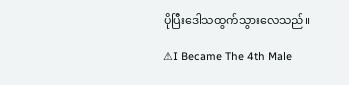ပိုပြီးဒေါသထွက်သွားလေသည်။

⚠I Became The 4th Male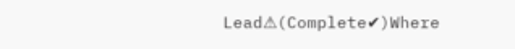Lead⚠(Complete✔)Where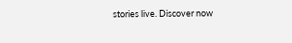stories live. Discover now